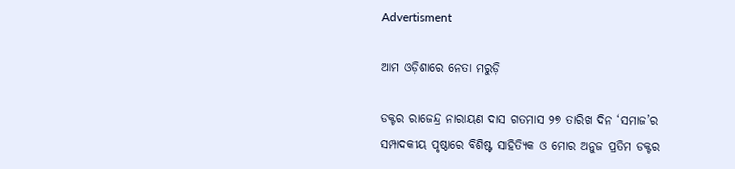Advertisment

ଆମ ଓଡ଼ିଶାରେ ନେତା ମରୁଡ଼ି

ଡକ୍ଟର ରାଜେନ୍ଦ୍ର ନାରାୟଣ ଦାସ ଗତମାସ ୨୭ ତାରିଖ ଦିନ ‘ସମାଜ’ର ସମ୍ପାଦକୀୟ ପୃଷ୍ଠାରେ ବିଶିଷ୍ଟ ସାହିତ୍ୟିକ ଓ ମୋର ଅନୁଜ ପ୍ରତିମ ଡକ୍ଟର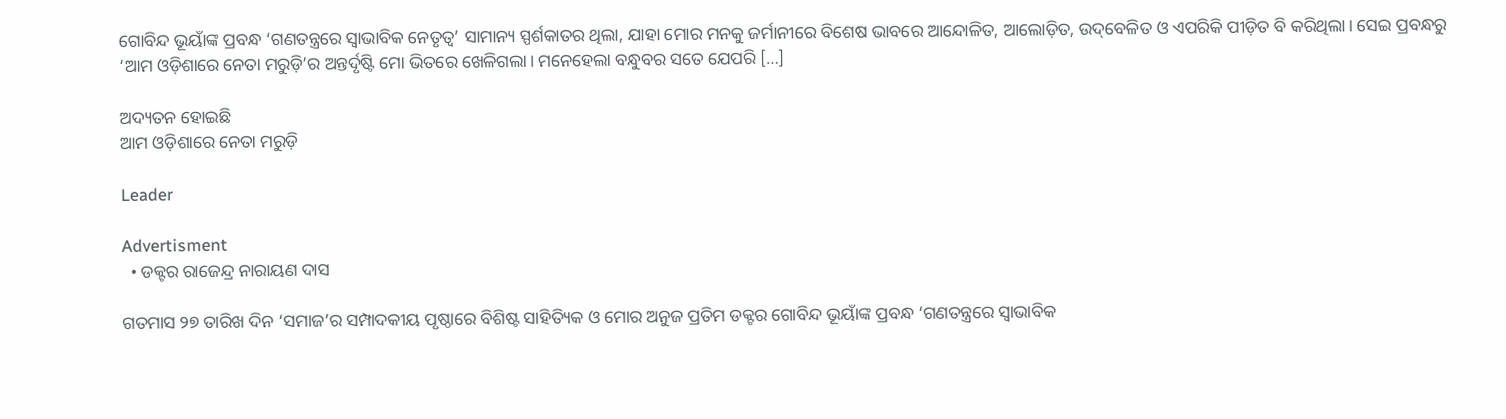ଗୋବିନ୍ଦ ଭୂୟାଁଙ୍କ ପ୍ରବନ୍ଧ ‘ଗଣତନ୍ତ୍ରରେ ସ୍ୱାଭାବିକ ନେତୃତ୍ୱ’ ସାମାନ୍ୟ ସ୍ପର୍ଶକାତର ଥିଲା, ଯାହା ମୋର ମନକୁ ଜର୍ମାନୀରେ ବିଶେଷ ଭାବରେ ଆନ୍ଦୋଳିତ, ଆଲୋଡ଼ିତ, ଉଦ୍‌ବେଳିତ ଓ ଏପରିକି ପୀଡ଼ିତ ବି କରିଥିଲା। ସେଇ ପ୍ରବନ୍ଧରୁ ‘ଆମ ଓଡ଼ିଶାରେ ନେତା ମରୁଡ଼ି’ର ଅନ୍ତର୍ଦୃଷ୍ଟି ମୋ ଭିତରେ ଖେଳିଗଲା। ମନେହେଲା ବନ୍ଧୁବର ସତେ ଯେପରି […]

ଅଦ୍ୟତନ ହୋଇଛି
ଆମ ଓଡ଼ିଶାରେ ନେତା ମରୁଡ଼ି

Leader

Advertisment
  • ଡକ୍ଟର ରାଜେନ୍ଦ୍ର ନାରାୟଣ ଦାସ

ଗତମାସ ୨୭ ତାରିଖ ଦିନ ‘ସମାଜ’ର ସମ୍ପାଦକୀୟ ପୃଷ୍ଠାରେ ବିଶିଷ୍ଟ ସାହିତ୍ୟିକ ଓ ମୋର ଅନୁଜ ପ୍ରତିମ ଡକ୍ଟର ଗୋବିନ୍ଦ ଭୂୟାଁଙ୍କ ପ୍ରବନ୍ଧ ‘ଗଣତନ୍ତ୍ରରେ ସ୍ୱାଭାବିକ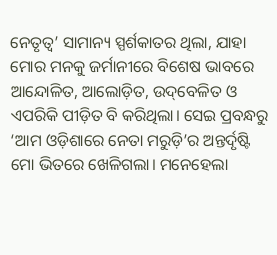ନେତୃତ୍ୱ’ ସାମାନ୍ୟ ସ୍ପର୍ଶକାତର ଥିଲା, ଯାହା ମୋର ମନକୁ ଜର୍ମାନୀରେ ବିଶେଷ ଭାବରେ ଆନ୍ଦୋଳିତ, ଆଲୋଡ଼ିତ, ଉଦ୍‌ବେଳିତ ଓ ଏପରିକି ପୀଡ଼ିତ ବି କରିଥିଲା। ସେଇ ପ୍ରବନ୍ଧରୁ ‘ଆମ ଓଡ଼ିଶାରେ ନେତା ମରୁଡ଼ି’ର ଅନ୍ତର୍ଦୃଷ୍ଟି ମୋ ଭିତରେ ଖେଳିଗଲା। ମନେହେଲା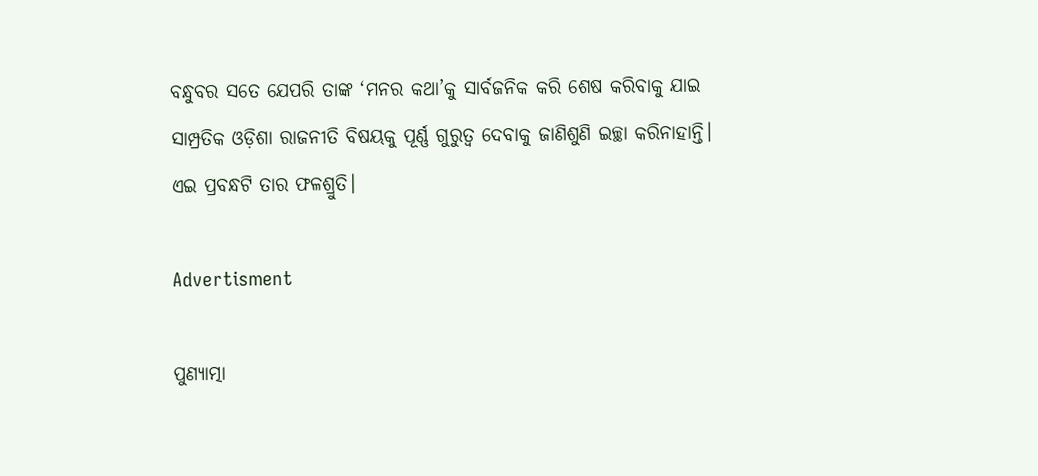ବନ୍ଧୁବର ସତେ ଯେପରି ତାଙ୍କ ‘ମନର କଥା’କୁ ସାର୍ବଜନିକ କରି ଶେଷ କରିବାକୁ ଯାଇ ସାମ୍ପ୍ରତିକ ଓଡ଼ିଶା ରାଜନୀତି ବିଷୟକୁ ପୂର୍ଣ୍ଣ ଗୁରୁତ୍ୱ ଦେବାକୁ ଜାଣିଶୁଣି ଇଚ୍ଛା କରିନାହାନ୍ତି। ଏଇ ପ୍ରବନ୍ଧଟି ତାର ଫଳଶ୍ରୁତି।

Advertisment

ପୁଣ୍ୟାତ୍ମା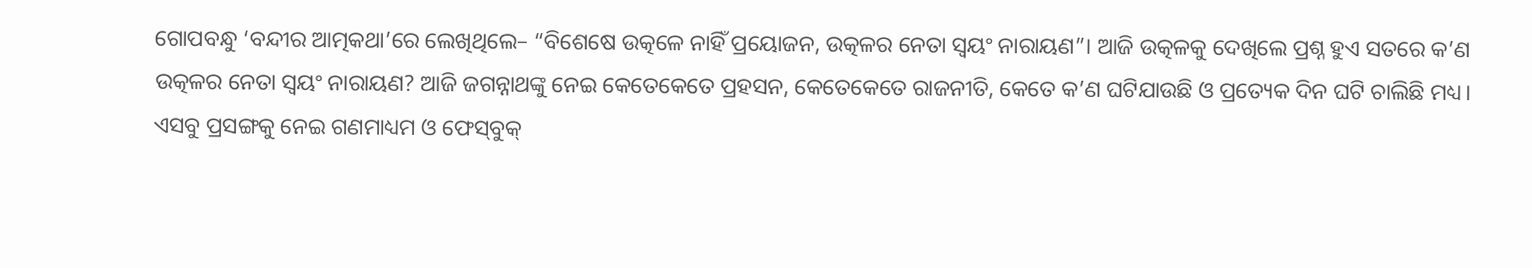ଗୋପବନ୍ଧୁ ‘ବନ୍ଦୀର ଆତ୍ମକଥା’ରେ ଲେଖିଥିଲେ– “ବିଶେଷେ ଉତ୍କଳେ ନାହିଁ ପ୍ରୟୋଜନ, ଉତ୍କଳର ନେତା ସ୍ୱୟଂ ନାରାୟଣ”। ଆଜି ଉତ୍କଳକୁ ଦେଖିଲେ ପ୍ରଶ୍ନ ହୁଏ ସତରେ କ’ଣ ଉତ୍କଳର ନେତା ସ୍ୱୟଂ ନାରାୟଣ? ଆଜି ଜଗନ୍ନାଥଙ୍କୁ ନେଇ କେତେକେତେ ପ୍ରହସନ, କେତେକେତେ ରାଜନୀତି, କେତେ କ’ଣ ଘଟିଯାଉଛି ଓ ପ୍ରତ୍ୟେକ ଦିନ ଘଟି ଚାଲିଛି ମଧ୍ୟ। ଏସବୁ ପ୍ରସଙ୍ଗକୁ ନେଇ ଗଣମାଧ୍ୟମ ଓ ଫେସ୍‌ବୁକ୍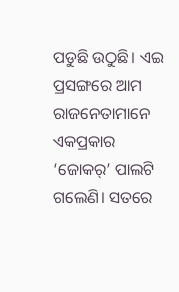ପଡୁଛି ଉଠୁଛି। ଏଇ ପ୍ରସଙ୍ଗରେ ଆମ ରାଜନେତାମାନେ ଏକପ୍ରକାର ‘ଜୋକର୍‌’ ପାଲଟି ଗଲେଣି। ସତରେ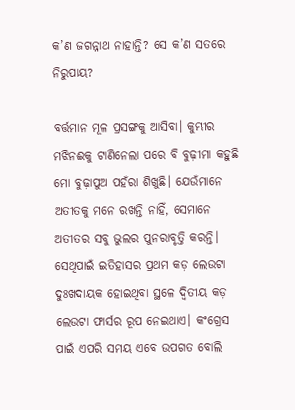କ’ଣ ଜଗନ୍ନାଥ ନାହାନ୍ତି? ସେ କ’ଣ ସତରେ ନିରୁପାୟ?

ବର୍ତ୍ତମାନ ମୂଳ ପ୍ରସଙ୍ଗକୁ ଆସିବା। କୁମ୍ଭୀର ମଝିନଈକୁ ଟାଣିନେଲା ପରେ ବି ବୁଢ଼ୀମା କହୁଛି ମୋ ବୁଢ଼ାପୁଅ ପହଁରା ଶିଖୁଛି। ଯେଉଁମାନେ ଅତୀତକୁ ମନେ ରଖନ୍ତି ନାହିଁ, ସେମାନେ ଅତୀତର ସବୁ ଭୁଲର ପୁନରାବୃତ୍ତି କରନ୍ତି। ସେଥିପାଇଁ ଇତିହାସର ପ୍ରଥମ କଡ଼ ଲେଉଟା ଦୁଃଖଦାୟକ ହୋଇଥିବା ସ୍ଥଳେ ଦ୍ୱିତୀୟ କଡ଼ ଲେଉଟା ଫାର୍ସର ରୂପ ନେଇଥାଏ। କଂଗ୍ରେସ ପାଇଁ ଏପରି ସମୟ ଏବେ ଉପଗତ ବୋଲି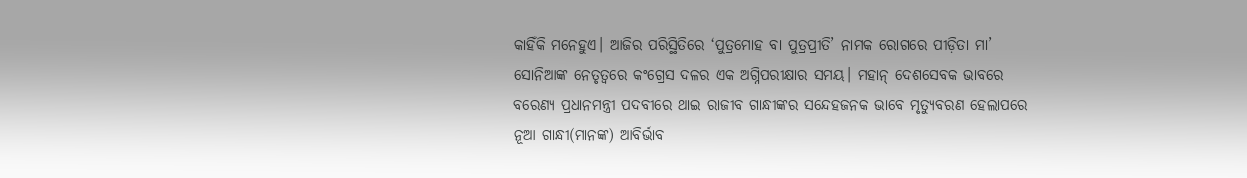କାହିଁକି ମନେହୁଏ। ଆଜିର ପରିସ୍ଥିତିରେ ‘ପୁତ୍ରମୋହ ବା ପୁତ୍ରପ୍ରୀତି’ ନାମକ ରୋଗରେ ପୀଡ଼ିତା ମା’ ସୋନିଆଙ୍କ ନେତୃତ୍ୱରେ କଂଗ୍ରେସ ଦଳର ଏକ ଅଗ୍ନିପରୀକ୍ଷାର ସମୟ। ମହାନ୍ ଦେଶସେବକ ଭାବରେ ବରେଣ୍ୟ ପ୍ରଧାନମନ୍ତ୍ରୀ ପଦବୀରେ ଥାଇ ରାଜୀବ ଗାନ୍ଧୀଙ୍କର ସନ୍ଦେହଜନକ ଭାବେ ମୃତ୍ୟୁବରଣ ହେଲାପରେ ନୂଆ ଗାନ୍ଧୀ(ମାନଙ୍କ) ଆବିର୍ଭାବ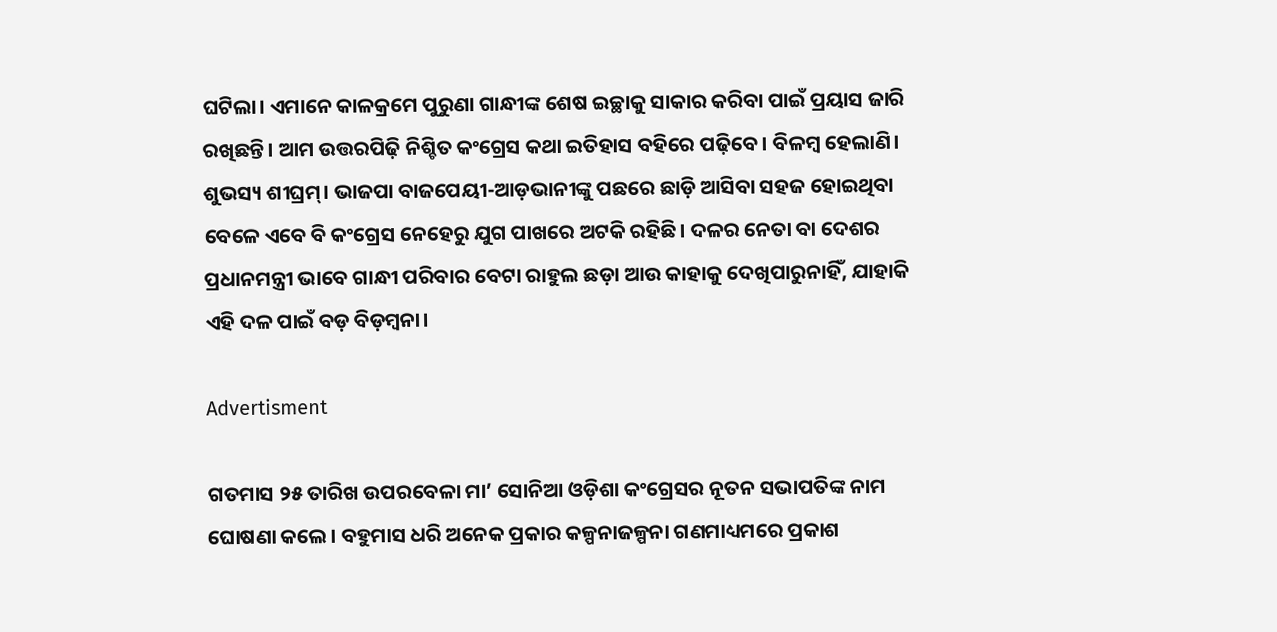ଘଟିଲା। ଏମାନେ କାଳକ୍ରମେ ପୁରୁଣା ଗାନ୍ଧୀଙ୍କ ଶେଷ ଇଚ୍ଛାକୁ ସାକାର କରିବା ପାଇଁ ପ୍ରୟାସ ଜାରି ରଖିଛନ୍ତି। ଆମ ଉତ୍ତରପିଢ଼ି ନିଶ୍ଚିତ କଂଗ୍ରେସ କଥା ଇତିହାସ ବହିରେ ପଢ଼ିବେ। ବିଳମ୍ବ ହେଲାଣି। ଶୁଭସ୍ୟ ଶୀଘ୍ରମ୍। ଭାଜପା ବାଜପେୟୀ-ଆଡ଼ଭାନୀଙ୍କୁ ପଛରେ ଛାଡ଼ି ଆସିବା ସହଜ ହୋଇଥିବା ବେଳେ ଏବେ ବି କଂଗ୍ରେସ ନେହେରୁ ଯୁଗ ପାଖରେ ଅଟକି ରହିଛି। ଦଳର ନେତା ବା ଦେଶର ପ୍ରଧାନମନ୍ତ୍ରୀ ଭାବେ ଗାନ୍ଧୀ ପରିବାର ବେଟା ରାହୁଲ ଛଡ଼ା ଆଉ କାହାକୁ ଦେଖିପାରୁନାହିଁ, ଯାହାକି ଏହି ଦଳ ପାଇଁ ବଡ଼ ବିଡ଼ମ୍ବନା।

Advertisment

ଗତମାସ ୨୫ ତାରିଖ ଉପରବେଳା ମା’ ସୋନିଆ ଓଡ଼ିଶା କଂଗ୍ରେସର ନୂତନ ସଭାପତିଙ୍କ ନାମ ଘୋଷଣା କଲେ। ବହୁମାସ ଧରି ଅନେକ ପ୍ରକାର କଳ୍ପନାଜଳ୍ପନା ଗଣମାଧ୍ୟମରେ ପ୍ରକାଶ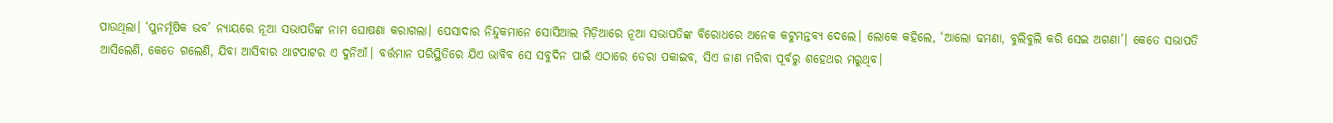ପାଉଥିଲା। ‘ପୁନର୍ମୂଷିକ ଭବ’ ନ୍ୟାୟରେ ନୂଆ ସଭାପତିଙ୍କ ନାମ ଘୋଷଣା କରାଗଲା। ପେସାଦାର ନିନ୍ଦୁକମାନେ ସୋସିଆଲ ମିଡ଼ିଆରେ ନୂଆ ସଭାପତିଙ୍କ ବିରୋଧରେ ଅନେକ କଟୁମନ୍ତବ୍ୟ ଦେଲେ। ଲୋକେ କହିଲେ, ‘ଆଲୋ ଢମଣା, ବୁଲିବୁଲି କରି ସେଇ ଅଗଣା’। କେତେ ସଭାପତି ଆସିଲେଣି, କେତେ ଗଲେଣି, ଯିବା ଆସିବାର ଥାଟପାଟର ଏ ଦୁନିଆଁ। ବର୍ତ୍ତମାନ ପରିସ୍ଥିତିରେ ଯିଏ ଭାବିବ ସେ ସବୁଦିନ ପାଇଁ ଏଠାରେ ଡେରା ପକାଇବ, ସିଏ ଜାଣ ମରିବା ପୂର୍ବରୁ ଶହେଥର ମରୁଥିବ।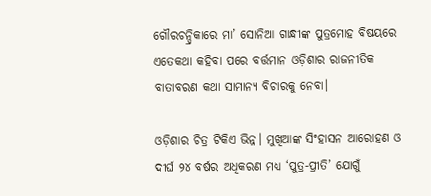ଗୌରଚନ୍ଦ୍ରିକାରେ ମା’ ସୋନିଆ ଗାନ୍ଧୀଙ୍କ ପୁତ୍ରମୋହ ବିଷୟରେ ଏତେକଥା କହିବା ପରେ ବର୍ତ୍ତମାନ ଓଡ଼ିଶାର ରାଜନୀତିକ ବାତାବରଣ କଥା ସାମାନ୍ୟ ବିଚାରକୁ ନେବା।

ଓଡ଼ିଶାର ଚିତ୍ର ଟିକିଏ ଭିନ୍ନ। ମୁଖିଆଙ୍କ ସିଂହାସନ ଆରୋହଣ ଓ ଦୀର୍ଘ ୨୪ ବର୍ଷର ଅଧିକରଣ ମଧ୍ୟ ‘ପୁତ୍ର-ପ୍ରୀତି’ ଯୋଗୁଁ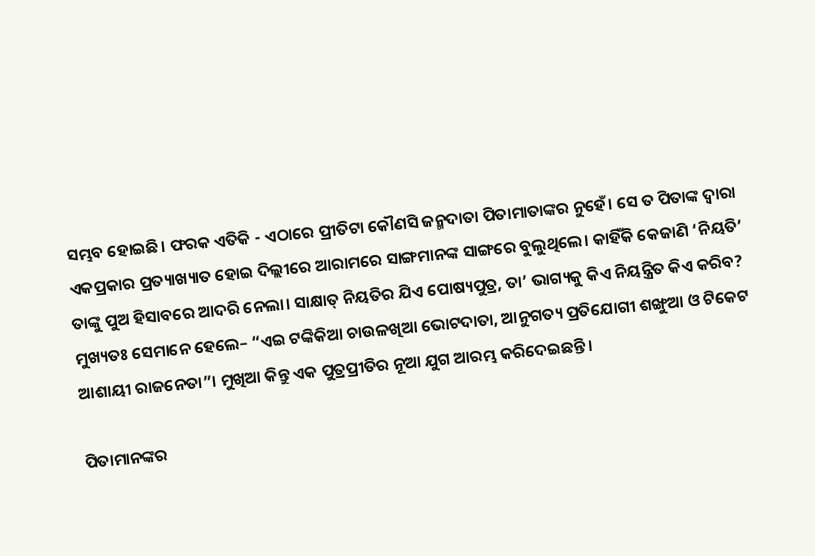ସମ୍ଭବ ହୋଇଛି। ଫରକ ଏତିକି - ଏଠାରେ ପ୍ରୀତିଟା କୌଣସି ଜନ୍ମଦାତା ପିତାମାତାଙ୍କର ନୁହେଁ। ସେ ତ ପିତାଙ୍କ ଦ୍ୱାରା ଏକପ୍ରକାର ପ୍ରତ୍ୟାଖ୍ୟାତ ହୋଇ ଦିଲ୍ଲୀରେ ଆରାମରେ ସାଙ୍ଗମାନଙ୍କ ସାଙ୍ଗରେ ବୁଲୁଥିଲେ। କାହିଁକି କେଜାଣି ‘ନିୟତି’ ତାଙ୍କୁ ପୁଅ ହିସାବରେ ଆଦରି ନେଲା। ସାକ୍ଷାତ୍ ନିୟତିର ଯିଏ ପୋଷ୍ୟପୁତ୍ର, ତା’ ଭାଗ୍ୟକୁ କିଏ ନିୟନ୍ତ୍ରିତ କିଏ କରିବ? ମୁଖ୍ୟତଃ ସେମାନେ ହେଲେ– “ଏଇ ଟଙ୍କିକିଆ ଚାଉଳଖିଆ ଭୋଟଦାତା, ଆନୁଗତ୍ୟ ପ୍ରତିଯୋଗୀ ଶଙ୍ଖୁଆ ଓ ଟିକେଟ ଆଶାୟୀ ରାଜନେତା”। ମୁଖିଆ କିନ୍ତୁ ଏକ ପୁତ୍ରପ୍ରୀତିର ନୂଆ ଯୁଗ ଆରମ୍ଭ କରିଦେଇଛନ୍ତି।

ପିତାମାନଙ୍କର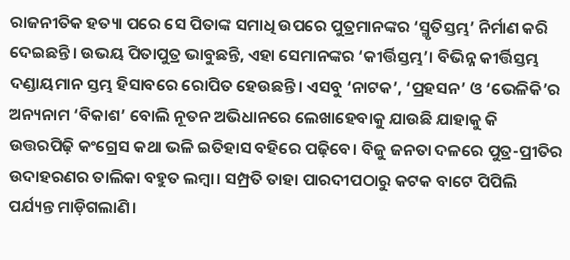ରାଜନୀତିକ ହତ୍ୟା ପରେ ସେ ପିତାଙ୍କ ସମାଧି ଉପରେ ପୁତ୍ରମାନଙ୍କର ‘ସ୍ମୃତିସ୍ତମ୍ଭ’ ନିର୍ମାଣ କରି ଦେଇଛନ୍ତି। ଉଭୟ ପିତାପୁତ୍ର ଭାବୁଛନ୍ତି, ଏହା ସେମାନଙ୍କର ‘କୀର୍ତ୍ତିସ୍ତମ୍ଭ’। ବିଭିନ୍ନ କୀର୍ତ୍ତିସ୍ତମ୍ଭ ଦଣ୍ଡାୟମାନ ସ୍ତମ୍ଭ ହିସାବରେ ରୋପିତ ହେଉଛନ୍ତି। ଏସବୁ ‘ନାଟକ’, ‘ପ୍ରହସନ’ ଓ ‘ଭେଳିକି’ର ଅନ୍ୟନାମ ‘ବିକାଶ’ ବୋଲି ନୂତନ ଅଭିଧାନରେ ଲେଖାହେବାକୁ ଯାଉଛି ଯାହାକୁ କି ଉତ୍ତରପିଢ଼ି କଂଗ୍ରେସ କଥା ଭଳି ଇତିହାସ ବହିରେ ପଢ଼ିବେ। ବିଜୁ ଜନତା ଦଳରେ ପୁତ୍ର-ପ୍ରୀତିର ଉଦାହରଣର ତାଲିକା ବହୁତ ଲମ୍ବା। ସମ୍ପ୍ରତି ତାହା ପାରଦୀପଠାରୁ କଟକ ବାଟେ ପିପିଲି ପର୍ଯ୍ୟନ୍ତ ମାଡ଼ିଗଲାଣି।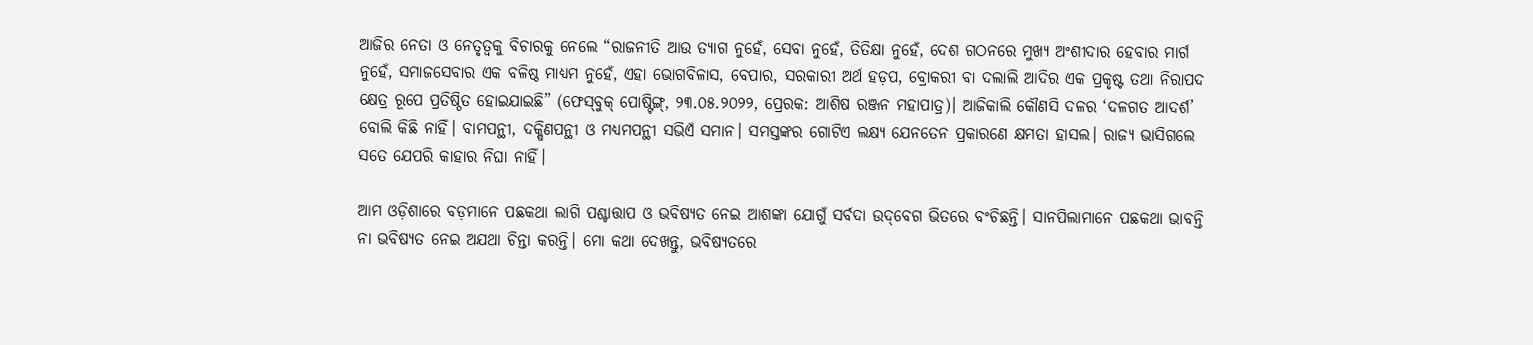ଆଜିର ନେତା ଓ ନେତୃତ୍ୱକୁ ବିଚାରକୁ ନେଲେ “ରାଜନୀତି ଆଉ ତ୍ୟାଗ ନୁହେଁ, ସେବା ନୁହେଁ, ତିତିକ୍ଷା ନୁହେଁ, ଦେଶ ଗଠନରେ ମୁଖ୍ୟ ଅଂଶୀଦାର ହେବାର ମାର୍ଗ ନୁହେଁ, ସମାଜସେବାର ଏକ ବଳିଷ୍ଠ ମାଧ୍ୟମ ନୁହେଁ, ଏହା ଭୋଗବିଳାସ, ବେପାର, ସରକାରୀ ଅର୍ଥ ହଡ଼ପ, ବ୍ରୋକରୀ ବା ଦଲାଲି ଆଦିର ଏକ ପ୍ରକୃଷ୍ଟ ତଥା ନିରାପଦ କ୍ଷେତ୍ର ରୂପେ ପ୍ରତିଷ୍ଠିତ ହୋଇଯାଇଛି” (ଫେସ୍‌ବୁକ୍ ପୋଷ୍ଟିଙ୍ଗ୍‌, ୨୩.୦୫.୨୦୨୨, ପ୍ରେରକ: ଆଶିଷ ରଞ୍ଜନ ମହାପାତ୍ର)। ଆଜିକାଲି କୌଣସି ଦଳର ‘ଦଳଗତ ଆଦର୍ଶ’ ବୋଲି କିଛି ନାହିଁ। ବାମପନ୍ଥୀ, ଦକ୍ଷିଣପନ୍ଥୀ ଓ ମଧ୍ୟମପନ୍ଥୀ ସଭିଏଁ ସମାନ। ସମସ୍ତଙ୍କର ଗୋଟିଏ ଲକ୍ଷ୍ୟ ଯେନତେନ ପ୍ରକାରଣେ କ୍ଷମତା ହାସଲ। ରାଜ୍ୟ ଭାସିଗଲେ ସତେ ଯେପରି କାହାର ନିଘା ନାହିଁ।

ଆମ ଓଡ଼ିଶାରେ ବଡ଼ମାନେ ପଛକଥା ଲାଗି ପଶ୍ଚାତ୍ତାପ ଓ ଭବିଷ୍ୟତ ନେଇ ଆଶଙ୍କା ଯୋଗୁଁ ସର୍ବଦା ଉଦ୍‌ବେଗ ଭିତରେ ବଂଚିଛନ୍ତି। ସାନପିଲାମାନେ ପଛକଥା ଭାବନ୍ତି ନା ଭବିଷ୍ୟତ ନେଇ ଅଯଥା ଚିନ୍ତା କରନ୍ତି। ମୋ କଥା ଦେଖନ୍ତୁ, ଭବିଷ୍ୟତରେ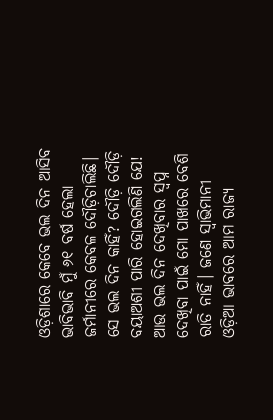ଓଡ଼ିଶାରେ କେବେ ଭଲ ଦିନ ଆସିବ ଭାବିଭାବି ମୁଁ ୬୧ ବର୍ଷ ହେଲା ଜର୍ମାନୀରେ କେବଳ ଦୌଡ଼ିଚାଲିଛି। ସେ ଭଲ ଦିନ କାହିଁ? ଦୌଡ଼ି ଦୌଡ଼ି ବୟାଅଶୀ ପାରି ହୋଇଗଲିଣି ଯେ! ଆଉ ଭଲ ଦିନ ଦେଖିବାର ସ୍ୱପ୍ନ ଦେଖିବା ପାଇଁ ମୋ ପାଖରେ ବେଶି ରାତି ନାହିଁ। ଜଣେ ସ୍ୱାଭିମାନୀ ଓଡ଼ିଆ ଭାବରେ ଆମ ରାଜ୍ୟ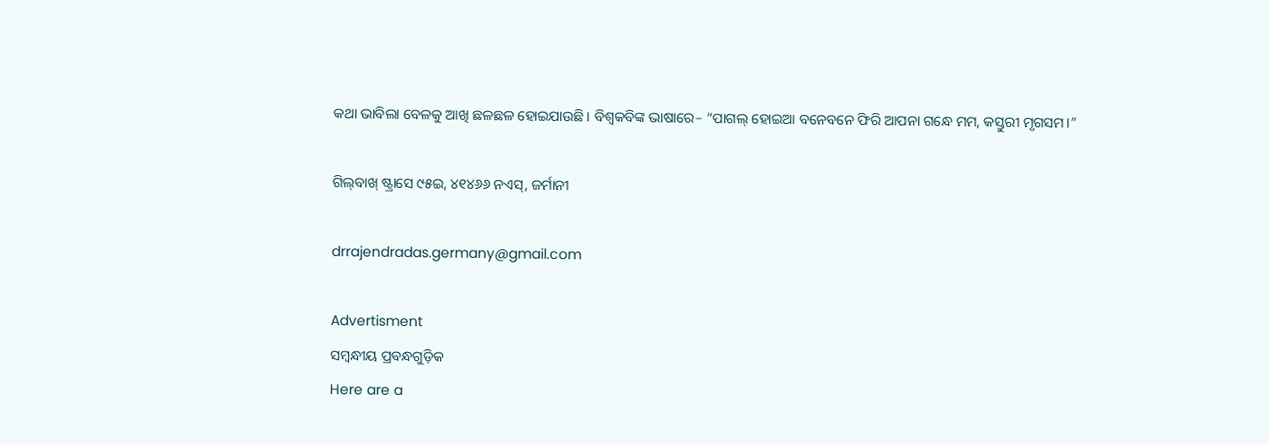କଥା ଭାବିଲା ବେଳକୁ ଆଖି ଛଳଛଳ ହୋଇଯାଉଛି। ବିଶ୍ୱକବିଙ୍କ ଭାଷାରେ– “ପାଗଲ୍ ହୋଇଆ ବନେବନେ ଫିରି ଆପନା ଗନ୍ଧେ ମମ, କସ୍ତୁରୀ ମୃଗସମ।”

ଗିଲ୍‌ବାଖ୍ ଷ୍ଟ୍ରାସେ ୯୫ଇ, ୪୧୪୬୬ ନଏସ୍‌, ଜର୍ମାନୀ

drrajendradas.germany@gmail.com

Advertisment
ସମ୍ବନ୍ଧୀୟ ପ୍ରବନ୍ଧଗୁଡ଼ିକ
Here are a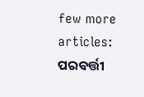few more articles:
ପରବର୍ତ୍ତୀ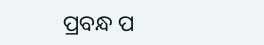ପ୍ରବନ୍ଧ ପ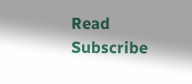Read
Subscribe